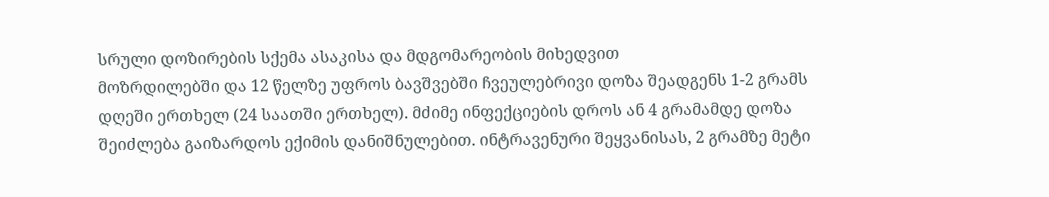სრული დოზირების სქემა ასაკისა და მდგომარეობის მიხედვით
მოზრდილებში და 12 წელზე უფროს ბავშვებში ჩვეულებრივი დოზა შეადგენს 1-2 გრამს დღეში ერთხელ (24 საათში ერთხელ). მძიმე ინფექციების დროს ან 4 გრამამდე დოზა შეიძლება გაიზარდოს ექიმის დანიშნულებით. ინტრავენური შეყვანისას, 2 გრამზე მეტი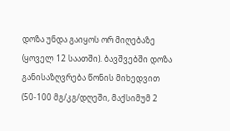დოზა უნდა გაიყოს ორ მიღებაზე (ყოველ 12 საათში). ბავშვებში დოზა განისაზღვრება წონის მიხედვით (50-100 მგ/კგ/დღეში, მაქსიმუმ 2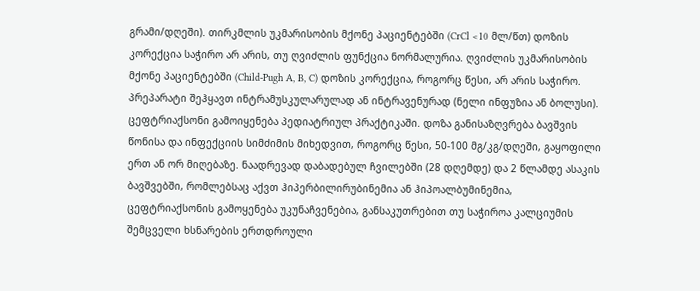გრამი/დღეში). თირკმლის უკმარისობის მქონე პაციენტებში (CrCl <10 მლ/წთ) დოზის კორექცია საჭირო არ არის, თუ ღვიძლის ფუნქცია ნორმალურია. ღვიძლის უკმარისობის მქონე პაციენტებში (Child-Pugh A, B, C) დოზის კორექცია, როგორც წესი, არ არის საჭირო. პრეპარატი შეჰყავთ ინტრამუსკულარულად ან ინტრავენურად (ნელი ინფუზია ან ბოლუსი).
ცეფტრიაქსონი გამოიყენება პედიატრიულ პრაქტიკაში. დოზა განისაზღვრება ბავშვის წონისა და ინფექციის სიმძიმის მიხედვით, როგორც წესი, 50-100 მგ/კგ/დღეში, გაყოფილი ერთ ან ორ მიღებაზე. ნაადრევად დაბადებულ ჩვილებში (28 დღემდე) და 2 წლამდე ასაკის ბავშვებში, რომლებსაც აქვთ ჰიპერბილირუბინემია ან ჰიპოალბუმინემია, ცეფტრიაქსონის გამოყენება უკუნაჩვენებია, განსაკუთრებით თუ საჭიროა კალციუმის შემცველი ხსნარების ერთდროული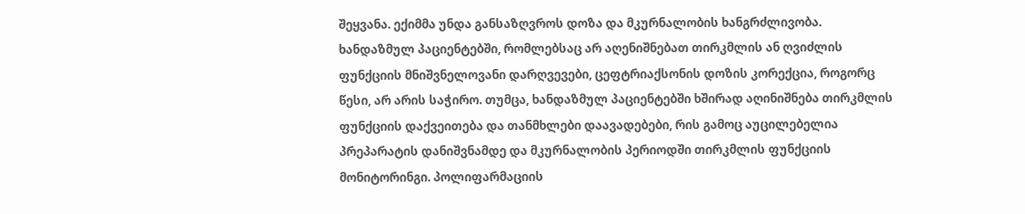შეყვანა. ექიმმა უნდა განსაზღვროს დოზა და მკურნალობის ხანგრძლივობა.
ხანდაზმულ პაციენტებში, რომლებსაც არ აღენიშნებათ თირკმლის ან ღვიძლის ფუნქციის მნიშვნელოვანი დარღვევები, ცეფტრიაქსონის დოზის კორექცია, როგორც წესი, არ არის საჭირო. თუმცა, ხანდაზმულ პაციენტებში ხშირად აღინიშნება თირკმლის ფუნქციის დაქვეითება და თანმხლები დაავადებები, რის გამოც აუცილებელია პრეპარატის დანიშვნამდე და მკურნალობის პერიოდში თირკმლის ფუნქციის მონიტორინგი. პოლიფარმაციის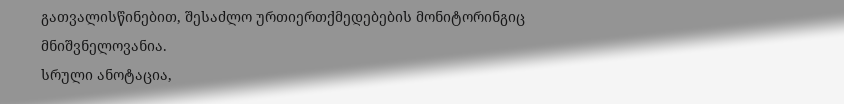გათვალისწინებით, შესაძლო ურთიერთქმედებების მონიტორინგიც მნიშვნელოვანია.
სრული ანოტაცია,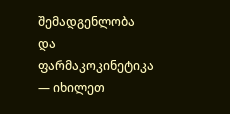შემადგენლობა და ფარმაკოკინეტიკა — იხილეთ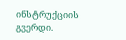ინსტრუქციის გვერდი.